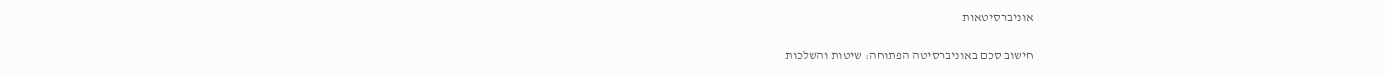אוניברסיטאות

חישוב סכם באוניברסיטה הפתוחה: שיטות והשלכות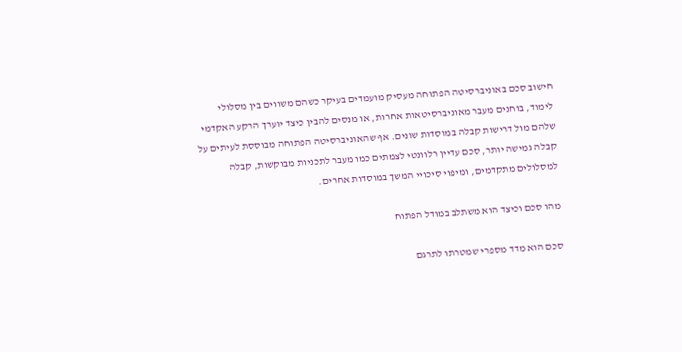חישוב סכם באוניברסיטה הפתוחה מעסיק מועמדים בעיקר כשהם משווים בין מסלולי לימוד, בוחנים מעבר מאוניברסיטאות אחרות, או מנסים להבין כיצד יוערך הרקע האקדמי שלהם מול דרישות קבלה במוסדות שונים. אף שהאוניברסיטה הפתוחה מבוססת לעיתים על קבלה גמישה יותר, סכם עדיין רלוונטי לצמתים כמו מעבר לתכניות מבוקשות, קבלה למסלולים מתקדמים, ומיפוי סיכויי המשך במוסדות אחרים.

מהו סכם וכיצד הוא משתלב במודל הפתוח

סכם הוא מדד מספרי שמטרתו לתרגם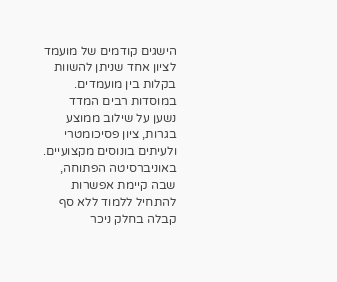הישגים קודמים של מועמד לציון אחד שניתן להשוות בקלות בין מועמדים. במוסדות רבים המדד נשען על שילוב ממוצע בגרות, ציון פסיכומטרי ולעיתים בונוסים מקצועיים. באוניברסיטה הפתוחה, שבה קיימת אפשרות להתחיל ללמוד ללא סף קבלה בחלק ניכר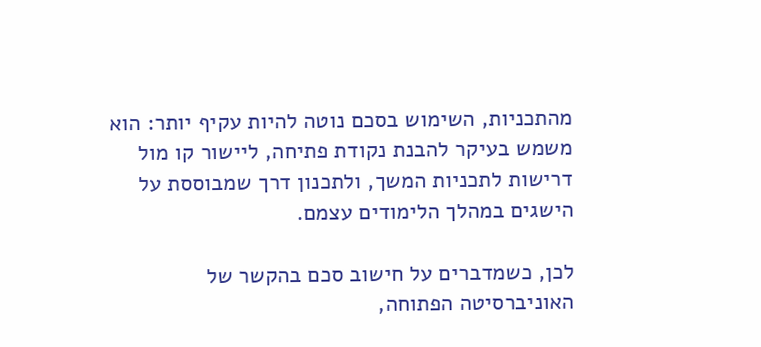מהתכניות, השימוש בסכם נוטה להיות עקיף יותר: הוא משמש בעיקר להבנת נקודת פתיחה, ליישור קו מול דרישות לתכניות המשך, ולתכנון דרך שמבוססת על הישגים במהלך הלימודים עצמם.

לכן, כשמדברים על חישוב סכם בהקשר של האוניברסיטה הפתוחה,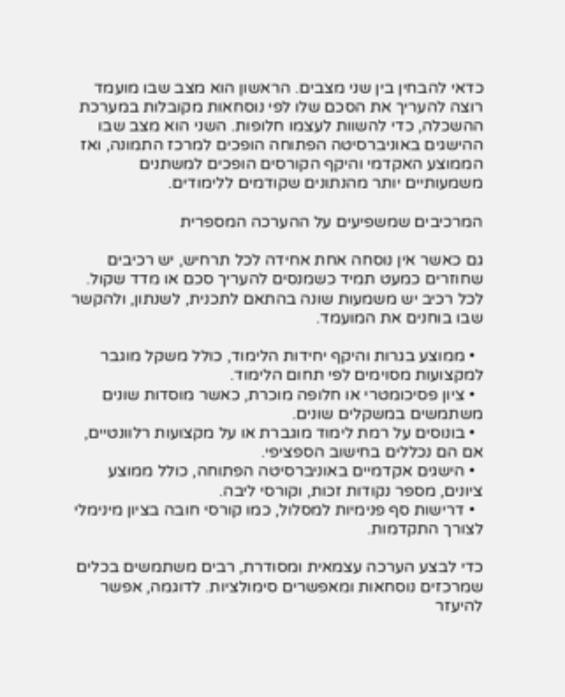כדאי להבחין בין שני מצבים. הראשון הוא מצב שבו מועמד רוצה להעריך את הסכם שלו לפי נוסחאות מקובלות במערכת ההשכלה, כדי להשוות לעצמו חלופות. השני הוא מצב שבו ההישגים באוניברסיטה הפתוחה הופכים למרכז התמונה, ואז הממוצע האקדמי והיקף הקורסים הופכים למשתנים משמעותיים יותר מהנתונים שקודמים ללימודים.

המרכיבים שמשפיעים על ההערכה המספרית

גם כאשר אין נוסחה אחת אחידה לכל תרחיש, יש רכיבים שחוזרים כמעט תמיד כשמנסים להעריך סכם או מדד שקול. לכל רכיב יש משמעות שונה בהתאם לתכנית, לשנתון, ולהקשר שבו בוחנים את המועמד.

  • ממוצע בגרות והיקף יחידות הלימוד, כולל משקל מוגבר למקצועות מסוימים לפי תחום הלימוד.
  • ציון פסיכומטרי או חלופה מוכרת, כאשר מוסדות שונים משתמשים במשקלים שונים.
  • בונוסים על רמת לימוד מוגברת או על מקצועות רלוונטיים, אם הם נכללים בחישוב הספציפי.
  • הישגים אקדמיים באוניברסיטה הפתוחה, כולל ממוצע ציונים, מספר נקודות זכות, וקורסי ליבה.
  • דרישות סף פנימיות למסלול, כמו קורסי חובה בציון מינימלי לצורך התקדמות.

כדי לבצע הערכה עצמאית ומסודרת, רבים משתמשים בכלים שמרכזים נוסחאות ומאפשרים סימולציות. לדוגמה, אפשר להיעזר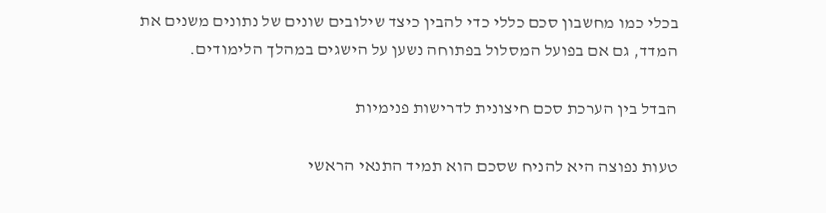בכלי כמו מחשבון סכם כללי כדי להבין כיצד שילובים שונים של נתונים משנים את המדד, גם אם בפועל המסלול בפתוחה נשען על הישגים במהלך הלימודים.

הבדל בין הערכת סכם חיצונית לדרישות פנימיות

טעות נפוצה היא להניח שסכם הוא תמיד התנאי הראשי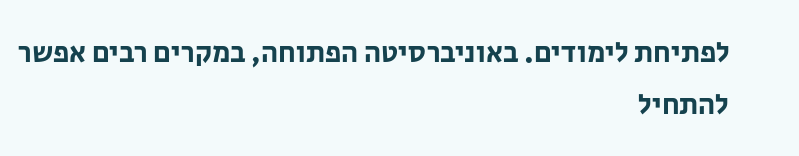לפתיחת לימודים. באוניברסיטה הפתוחה, במקרים רבים אפשר להתחיל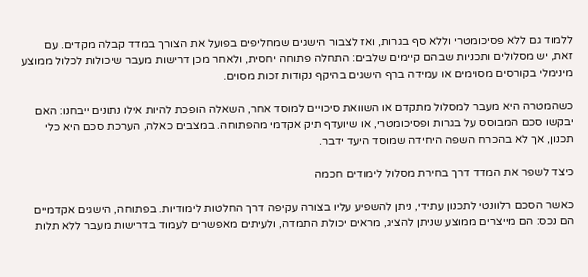ללמוד גם ללא פסיכומטרי וללא סף בגרות, ואז לצבור הישגים שמחליפים בפועל את הצורך במדד קבלה מקדים. עם זאת, יש מסלולים ותכניות שבהם קיימים שלבים: התחלה פתוחה יחסית, ולאחר מכן דרישות מעבר שיכולות לכלול ממוצע מינימלי בקורסים מסוימים או עמידה ברף הישגים בהיקף נקודות זכות מסוים.

כשהמטרה היא מעבר למסלול מתקדם או השוואת סיכויים למוסד אחר, השאלה הופכת להיות אילו נתונים ייבחנו: האם יבקשו סכם המבוסס על בגרות ופסיכומטרי, או שיועדף תיק אקדמי מהפתוחה. במצבים כאלה, הערכת סכם היא כלי תכנון, אך לא בהכרח השפה היחידה שמוסד היעד ידבר.

כיצד לשפר את המדד דרך בחירת מסלול לימודים חכמה

כאשר הסכם רלוונטי לתכנון עתידי, ניתן להשפיע עליו בצורה עקיפה דרך החלטות לימודיות. בפתוחה, הישגים אקדמיים הם נכס: הם מייצרים ממוצע שניתן להציג, מראים יכולת התמדה, ולעיתים מאפשרים לעמוד בדרישות מעבר ללא תלות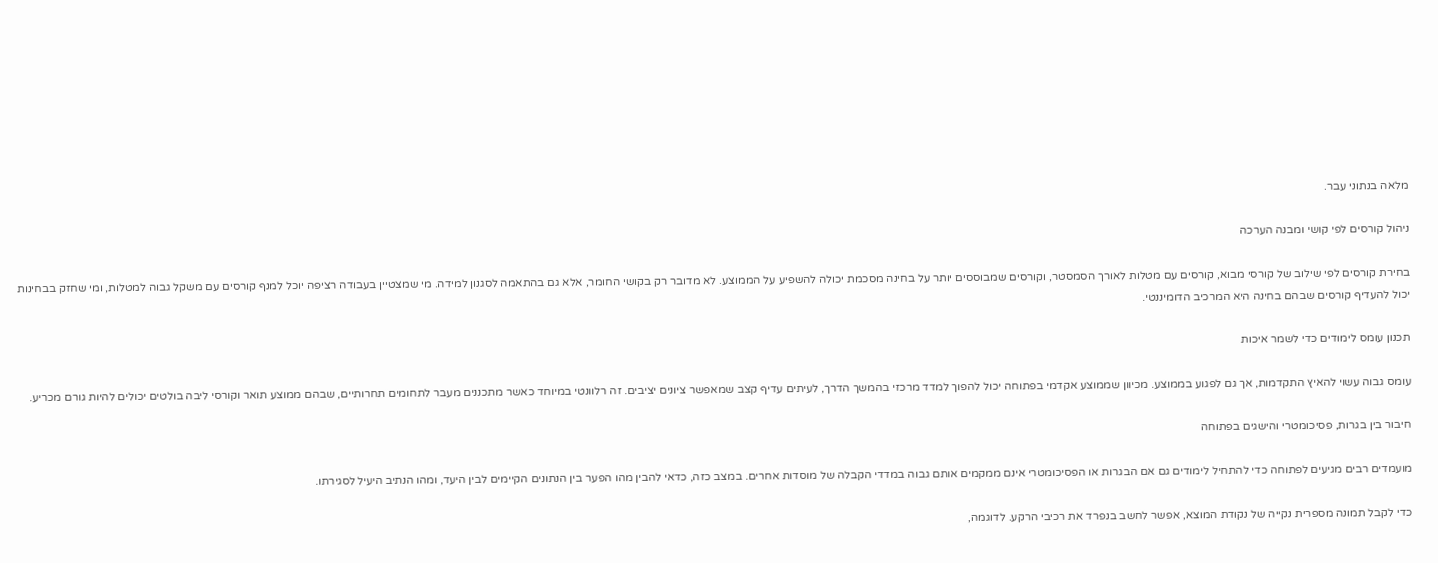מלאה בנתוני עבר.

ניהול קורסים לפי קושי ומבנה הערכה

בחירת קורסים לפי שילוב של קורסי מבוא, קורסים עם מטלות לאורך הסמסטר, וקורסים שמבוססים יותר על בחינה מסכמת יכולה להשפיע על הממוצע. לא מדובר רק בקושי החומר, אלא גם בהתאמה לסגנון למידה. מי שמצטיין בעבודה רציפה יוכל למנף קורסים עם משקל גבוה למטלות, ומי שחזק בבחינות יכול להעדיף קורסים שבהם בחינה היא המרכיב הדומיננטי.

תכנון עומס לימודים כדי לשמר איכות

עומס גבוה עשוי להאיץ התקדמות, אך גם לפגוע בממוצע. מכיוון שממוצע אקדמי בפתוחה יכול להפוך למדד מרכזי בהמשך הדרך, לעיתים עדיף קצב שמאפשר ציונים יציבים. זה רלוונטי במיוחד כאשר מתכננים מעבר לתחומים תחרותיים, שבהם ממוצע תואר וקורסי ליבה בולטים יכולים להיות גורם מכריע.

חיבור בין בגרות, פסיכומטרי והישגים בפתוחה

מועמדים רבים מגיעים לפתוחה כדי להתחיל לימודים גם אם הבגרות או הפסיכומטרי אינם ממקמים אותם גבוה במדדי הקבלה של מוסדות אחרים. במצב כזה, כדאי להבין מהו הפער בין הנתונים הקיימים לבין היעד, ומהו הנתיב היעיל לסגירתו.

כדי לקבל תמונה מספרית נקייה של נקודת המוצא, אפשר לחשב בנפרד את רכיבי הרקע. לדוגמה,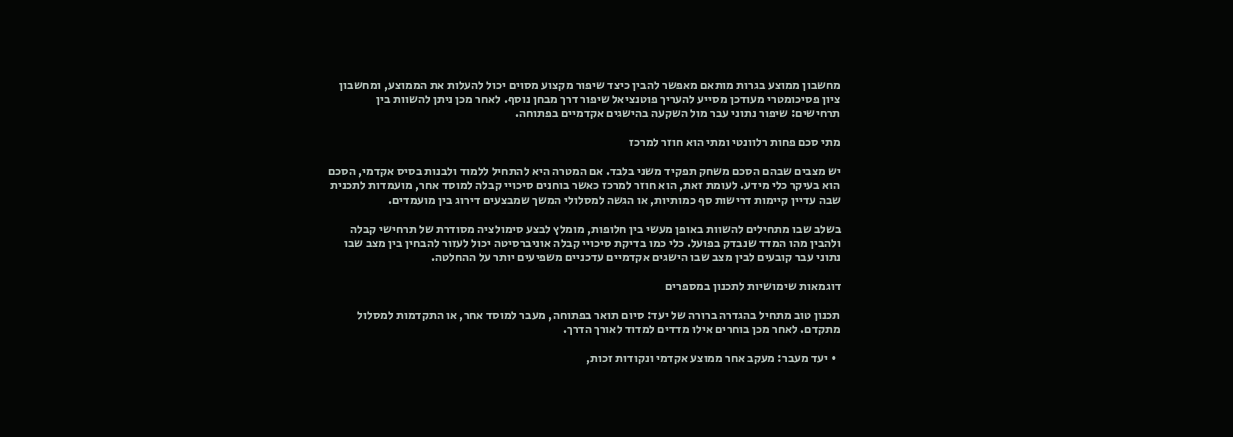מחשבון ממוצע בגרות מותאם מאפשר להבין כיצד שיפור מקצוע מסוים יכול להעלות את הממוצע, ומחשבון ציון פסיכומטרי מעודכן מסייע להעריך פוטנציאל שיפור דרך מבחן נוסף. לאחר מכן ניתן להשוות בין תרחישים: שיפור נתוני עבר מול השקעה בהישגים אקדמיים בפתוחה.

מתי סכם פחות רלוונטי ומתי הוא חוזר למרכז

יש מצבים שבהם הסכם משחק תפקיד משני בלבד. אם המטרה היא להתחיל ללמוד ולבנות בסיס אקדמי, הסכם הוא בעיקר כלי מידע. לעומת זאת, הוא חוזר למרכז כאשר בוחנים סיכויי קבלה למוסד אחר, מועמדות לתכנית שבה עדיין קיימות דרישות סף כמותיות, או הגשה למסלולי המשך שמבצעים דירוג בין מועמדים.

בשלב שבו מתחילים להשוות באופן מעשי בין חלופות, מומלץ לבצע סימולציה מסודרת של תרחישי קבלה ולהבין מהו המדד שנבדק בפועל. כלי כמו בדיקת סיכויי קבלה אוניברסיטה יכול לעזור להבחין בין מצב שבו נתוני עבר קובעים לבין מצב שבו הישגים אקדמיים עדכניים משפיעים יותר על ההחלטה.

דוגמאות שימושיות לתכנון במספרים

תכנון טוב מתחיל בהגדרה ברורה של יעד: סיום תואר בפתוחה, מעבר למוסד אחר, או התקדמות למסלול מתקדם. לאחר מכן בוחרים אילו מדדים למדוד לאורך הדרך.

  • יעד מעבר: מעקב אחר ממוצע אקדמי ונקודות זכות,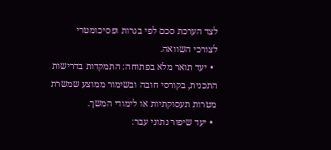לצד הערכת סכם לפי בגרות ופסיכומטרי לצורכי השוואה.
  • יעד תואר מלא בפתוחה: התמקדות בדרישות התכנית, בקורסי חובה ובשימור ממוצע שמשרת מטרות תעסוקתיות או לימודי המשך.
  • יעד שיפור נתוני עבר: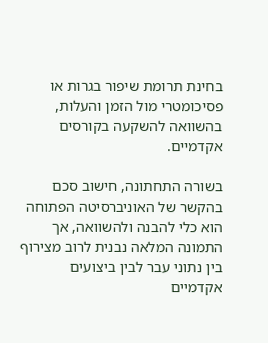בחינת תרומת שיפור בגרות או פסיכומטרי מול הזמן והעלות, בהשוואה להשקעה בקורסים אקדמיים.

בשורה התחתונה, חישוב סכם בהקשר של האוניברסיטה הפתוחה הוא כלי להבנה ולהשוואה, אך התמונה המלאה נבנית לרוב מצירוף בין נתוני עבר לבין ביצועים אקדמיים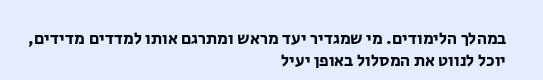במהלך הלימודים. מי שמגדיר יעד מראש ומתרגם אותו למדדים מדידים, יוכל לנווט את המסלול באופן יעיל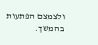ולצמצם הפתעות בהמשך.